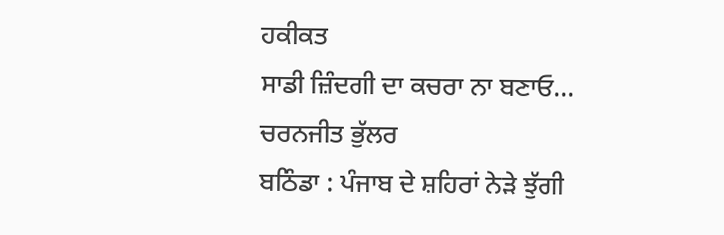ਹਕੀਕਤ
ਸਾਡੀ ਜ਼ਿੰਦਗੀ ਦਾ ਕਚਰਾ ਨਾ ਬਣਾਓ...
ਚਰਨਜੀਤ ਭੁੱਲਰ
ਬਠਿੰਡਾ : ਪੰਜਾਬ ਦੇ ਸ਼ਹਿਰਾਂ ਨੇੜੇ ਝੁੱਗੀ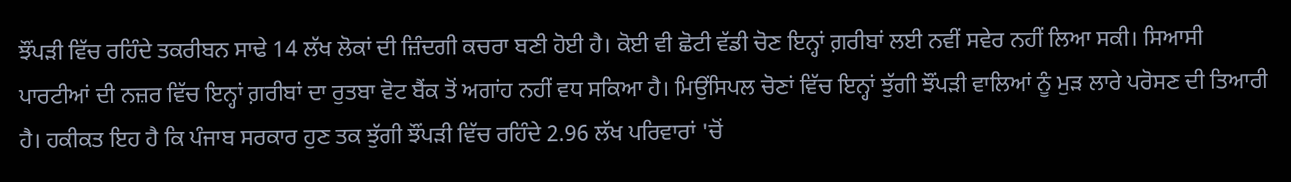ਝੌਂਪੜੀ ਵਿੱਚ ਰਹਿੰਦੇ ਤਕਰੀਬਨ ਸਾਢੇ 14 ਲੱਖ ਲੋਕਾਂ ਦੀ ਜ਼ਿੰਦਗੀ ਕਚਰਾ ਬਣੀ ਹੋਈ ਹੈ। ਕੋਈ ਵੀ ਛੋਟੀ ਵੱਡੀ ਚੋਣ ਇਨ੍ਹਾਂ ਗ਼ਰੀਬਾਂ ਲਈ ਨਵੀਂ ਸਵੇਰ ਨਹੀਂ ਲਿਆ ਸਕੀ। ਸਿਆਸੀ ਪਾਰਟੀਆਂ ਦੀ ਨਜ਼ਰ ਵਿੱਚ ਇਨ੍ਹਾਂ ਗ਼ਰੀਬਾਂ ਦਾ ਰੁਤਬਾ ਵੋਟ ਬੈਂਕ ਤੋਂ ਅਗਾਂਹ ਨਹੀਂ ਵਧ ਸਕਿਆ ਹੈ। ਮਿਉਂਸਿਪਲ ਚੋਣਾਂ ਵਿੱਚ ਇਨ੍ਹਾਂ ਝੁੱਗੀ ਝੌਂਪੜੀ ਵਾਲਿਆਂ ਨੂੰ ਮੁੜ ਲਾਰੇ ਪਰੋਸਣ ਦੀ ਤਿਆਰੀ ਹੈ। ਹਕੀਕਤ ਇਹ ਹੈ ਕਿ ਪੰਜਾਬ ਸਰਕਾਰ ਹੁਣ ਤਕ ਝੁੱਗੀ ਝੌਂਪੜੀ ਵਿੱਚ ਰਹਿੰਦੇ 2.96 ਲੱਖ ਪਰਿਵਾਰਾਂ 'ਚੋਂ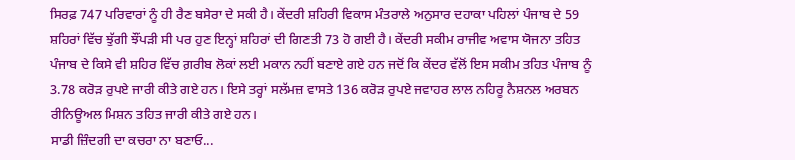ਸਿਰਫ਼ 747 ਪਰਿਵਾਰਾਂ ਨੂੰ ਹੀ ਰੈਣ ਬਸੇਰਾ ਦੇ ਸਕੀ ਹੈ। ਕੇਂਦਰੀ ਸ਼ਹਿਰੀ ਵਿਕਾਸ ਮੰਤਰਾਲੇ ਅਨੁਸਾਰ ਦਹਾਕਾ ਪਹਿਲਾਂ ਪੰਜਾਬ ਦੇ 59 ਸ਼ਹਿਰਾਂ ਵਿੱਚ ਝੁੱਗੀ ਝੌਂਪੜੀ ਸੀ ਪਰ ਹੁਣ ਇਨ੍ਹਾਂ ਸ਼ਹਿਰਾਂ ਦੀ ਗਿਣਤੀ 73 ਹੋ ਗਈ ਹੈ। ਕੇਂਦਰੀ ਸਕੀਮ ਰਾਜੀਵ ਅਵਾਸ ਯੋਜਨਾ ਤਹਿਤ ਪੰਜਾਬ ਦੇ ਕਿਸੇ ਵੀ ਸ਼ਹਿਰ ਵਿੱਚ ਗ਼ਰੀਬ ਲੋਕਾਂ ਲਈ ਮਕਾਨ ਨਹੀਂ ਬਣਾਏ ਗਏ ਹਨ ਜਦੋਂ ਕਿ ਕੇਂਦਰ ਵੱਲੋਂ ਇਸ ਸਕੀਮ ਤਹਿਤ ਪੰਜਾਬ ਨੂੰ 3.78 ਕਰੋੜ ਰੁਪਏ ਜਾਰੀ ਕੀਤੇ ਗਏ ਹਨ। ਇਸੇ ਤਰ੍ਹਾਂ ਸਲੱਮਜ਼ ਵਾਸਤੇ 136 ਕਰੋੜ ਰੁਪਏ ਜਵਾਹਰ ਲਾਲ ਨਹਿਰੂ ਨੈਸ਼ਨਲ ਅਰਬਨ ਰੀਨਿਊਅਲ ਮਿਸ਼ਨ ਤਹਿਤ ਜਾਰੀ ਕੀਤੇ ਗਏ ਹਨ।
ਸਾਡੀ ਜ਼ਿੰਦਗੀ ਦਾ ਕਚਰਾ ਨਾ ਬਣਾਓ...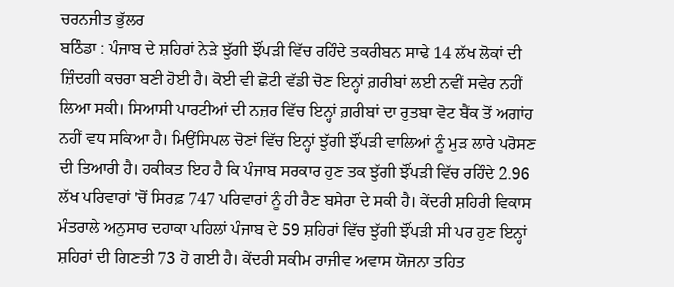ਚਰਨਜੀਤ ਭੁੱਲਰ
ਬਠਿੰਡਾ : ਪੰਜਾਬ ਦੇ ਸ਼ਹਿਰਾਂ ਨੇੜੇ ਝੁੱਗੀ ਝੌਂਪੜੀ ਵਿੱਚ ਰਹਿੰਦੇ ਤਕਰੀਬਨ ਸਾਢੇ 14 ਲੱਖ ਲੋਕਾਂ ਦੀ ਜ਼ਿੰਦਗੀ ਕਚਰਾ ਬਣੀ ਹੋਈ ਹੈ। ਕੋਈ ਵੀ ਛੋਟੀ ਵੱਡੀ ਚੋਣ ਇਨ੍ਹਾਂ ਗ਼ਰੀਬਾਂ ਲਈ ਨਵੀਂ ਸਵੇਰ ਨਹੀਂ ਲਿਆ ਸਕੀ। ਸਿਆਸੀ ਪਾਰਟੀਆਂ ਦੀ ਨਜ਼ਰ ਵਿੱਚ ਇਨ੍ਹਾਂ ਗ਼ਰੀਬਾਂ ਦਾ ਰੁਤਬਾ ਵੋਟ ਬੈਂਕ ਤੋਂ ਅਗਾਂਹ ਨਹੀਂ ਵਧ ਸਕਿਆ ਹੈ। ਮਿਉਂਸਿਪਲ ਚੋਣਾਂ ਵਿੱਚ ਇਨ੍ਹਾਂ ਝੁੱਗੀ ਝੌਂਪੜੀ ਵਾਲਿਆਂ ਨੂੰ ਮੁੜ ਲਾਰੇ ਪਰੋਸਣ ਦੀ ਤਿਆਰੀ ਹੈ। ਹਕੀਕਤ ਇਹ ਹੈ ਕਿ ਪੰਜਾਬ ਸਰਕਾਰ ਹੁਣ ਤਕ ਝੁੱਗੀ ਝੌਂਪੜੀ ਵਿੱਚ ਰਹਿੰਦੇ 2.96 ਲੱਖ ਪਰਿਵਾਰਾਂ 'ਚੋਂ ਸਿਰਫ਼ 747 ਪਰਿਵਾਰਾਂ ਨੂੰ ਹੀ ਰੈਣ ਬਸੇਰਾ ਦੇ ਸਕੀ ਹੈ। ਕੇਂਦਰੀ ਸ਼ਹਿਰੀ ਵਿਕਾਸ ਮੰਤਰਾਲੇ ਅਨੁਸਾਰ ਦਹਾਕਾ ਪਹਿਲਾਂ ਪੰਜਾਬ ਦੇ 59 ਸ਼ਹਿਰਾਂ ਵਿੱਚ ਝੁੱਗੀ ਝੌਂਪੜੀ ਸੀ ਪਰ ਹੁਣ ਇਨ੍ਹਾਂ ਸ਼ਹਿਰਾਂ ਦੀ ਗਿਣਤੀ 73 ਹੋ ਗਈ ਹੈ। ਕੇਂਦਰੀ ਸਕੀਮ ਰਾਜੀਵ ਅਵਾਸ ਯੋਜਨਾ ਤਹਿਤ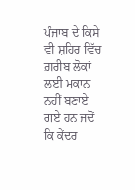ਪੰਜਾਬ ਦੇ ਕਿਸੇ ਵੀ ਸ਼ਹਿਰ ਵਿੱਚ ਗ਼ਰੀਬ ਲੋਕਾਂ ਲਈ ਮਕਾਨ ਨਹੀਂ ਬਣਾਏ ਗਏ ਹਨ ਜਦੋਂ ਕਿ ਕੇਂਦਰ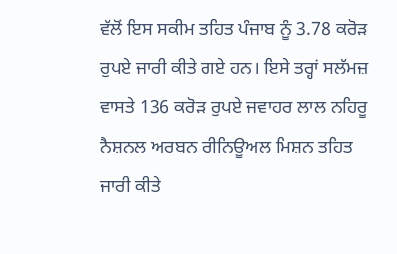ਵੱਲੋਂ ਇਸ ਸਕੀਮ ਤਹਿਤ ਪੰਜਾਬ ਨੂੰ 3.78 ਕਰੋੜ ਰੁਪਏ ਜਾਰੀ ਕੀਤੇ ਗਏ ਹਨ। ਇਸੇ ਤਰ੍ਹਾਂ ਸਲੱਮਜ਼ ਵਾਸਤੇ 136 ਕਰੋੜ ਰੁਪਏ ਜਵਾਹਰ ਲਾਲ ਨਹਿਰੂ ਨੈਸ਼ਨਲ ਅਰਬਨ ਰੀਨਿਊਅਲ ਮਿਸ਼ਨ ਤਹਿਤ ਜਾਰੀ ਕੀਤੇ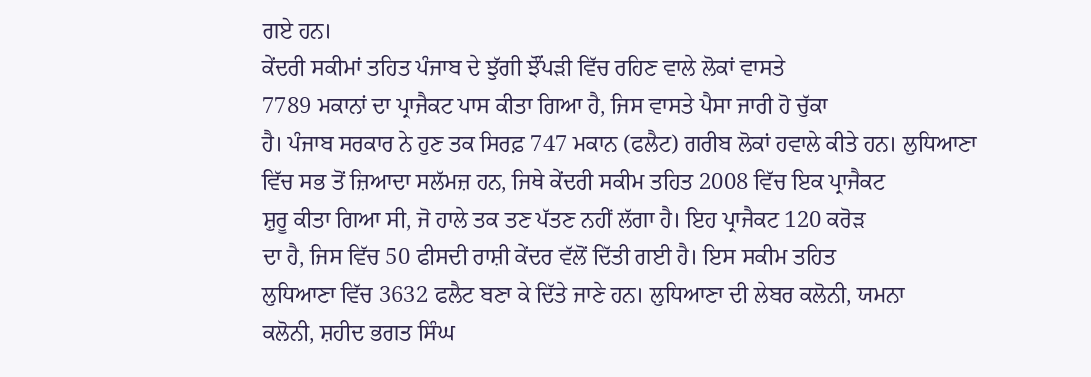ਗਏ ਹਨ।
ਕੇਂਦਰੀ ਸਕੀਮਾਂ ਤਹਿਤ ਪੰਜਾਬ ਦੇ ਝੁੱਗੀ ਝੌਂਪੜੀ ਵਿੱਚ ਰਹਿਣ ਵਾਲੇ ਲੋਕਾਂ ਵਾਸਤੇ
7789 ਮਕਾਨਾਂ ਦਾ ਪ੍ਰਾਜੈਕਟ ਪਾਸ ਕੀਤਾ ਗਿਆ ਹੈ, ਜਿਸ ਵਾਸਤੇ ਪੈਸਾ ਜਾਰੀ ਹੋ ਚੁੱਕਾ
ਹੈ। ਪੰਜਾਬ ਸਰਕਾਰ ਨੇ ਹੁਣ ਤਕ ਸਿਰਫ਼ 747 ਮਕਾਨ (ਫਲੈਟ) ਗਰੀਬ ਲੋਕਾਂ ਹਵਾਲੇ ਕੀਤੇ ਹਨ। ਲੁਧਿਆਣਾ
ਵਿੱਚ ਸਭ ਤੋਂ ਜ਼ਿਆਦਾ ਸਲੱਮਜ਼ ਹਨ, ਜਿਥੇ ਕੇਂਦਰੀ ਸਕੀਮ ਤਹਿਤ 2008 ਵਿੱਚ ਇਕ ਪ੍ਰਾਜੈਕਟ
ਸ਼ੁਰੂ ਕੀਤਾ ਗਿਆ ਸੀ, ਜੋ ਹਾਲੇ ਤਕ ਤਣ ਪੱਤਣ ਨਹੀਂ ਲੱਗਾ ਹੈ। ਇਹ ਪ੍ਰਾਜੈਕਟ 120 ਕਰੋੜ
ਦਾ ਹੈ, ਜਿਸ ਵਿੱਚ 50 ਫੀਸਦੀ ਰਾਸ਼ੀ ਕੇਂਦਰ ਵੱਲੋਂ ਦਿੱਤੀ ਗਈ ਹੈ। ਇਸ ਸਕੀਮ ਤਹਿਤ
ਲੁਧਿਆਣਾ ਵਿੱਚ 3632 ਫਲੈਟ ਬਣਾ ਕੇ ਦਿੱਤੇ ਜਾਣੇ ਹਨ। ਲੁਧਿਆਣਾ ਦੀ ਲੇਬਰ ਕਲੋਨੀ, ਯਮਨਾ
ਕਲੋਨੀ, ਸ਼ਹੀਦ ਭਗਤ ਸਿੰਘ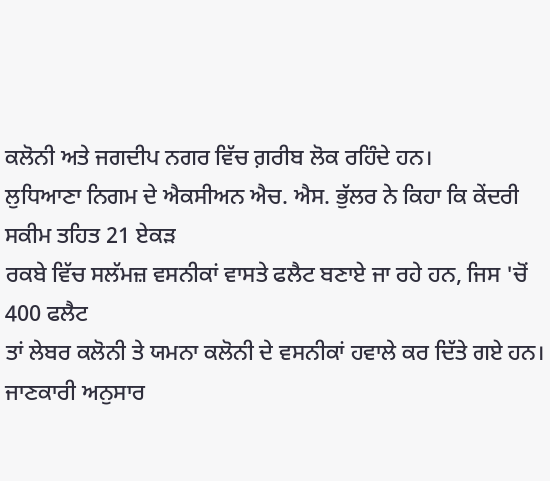ਕਲੋਨੀ ਅਤੇ ਜਗਦੀਪ ਨਗਰ ਵਿੱਚ ਗ਼ਰੀਬ ਲੋਕ ਰਹਿੰਦੇ ਹਨ।
ਲੁਧਿਆਣਾ ਨਿਗਮ ਦੇ ਐਕਸੀਅਨ ਐਚ. ਐਸ. ਭੁੱਲਰ ਨੇ ਕਿਹਾ ਕਿ ਕੇਂਦਰੀ ਸਕੀਮ ਤਹਿਤ 21 ਏਕੜ
ਰਕਬੇ ਵਿੱਚ ਸਲੱਮਜ਼ ਵਸਨੀਕਾਂ ਵਾਸਤੇ ਫਲੈਟ ਬਣਾਏ ਜਾ ਰਹੇ ਹਨ, ਜਿਸ 'ਚੋਂ 400 ਫਲੈਟ
ਤਾਂ ਲੇਬਰ ਕਲੋਨੀ ਤੇ ਯਮਨਾ ਕਲੋਨੀ ਦੇ ਵਸਨੀਕਾਂ ਹਵਾਲੇ ਕਰ ਦਿੱਤੇ ਗਏ ਹਨ।
ਜਾਣਕਾਰੀ ਅਨੁਸਾਰ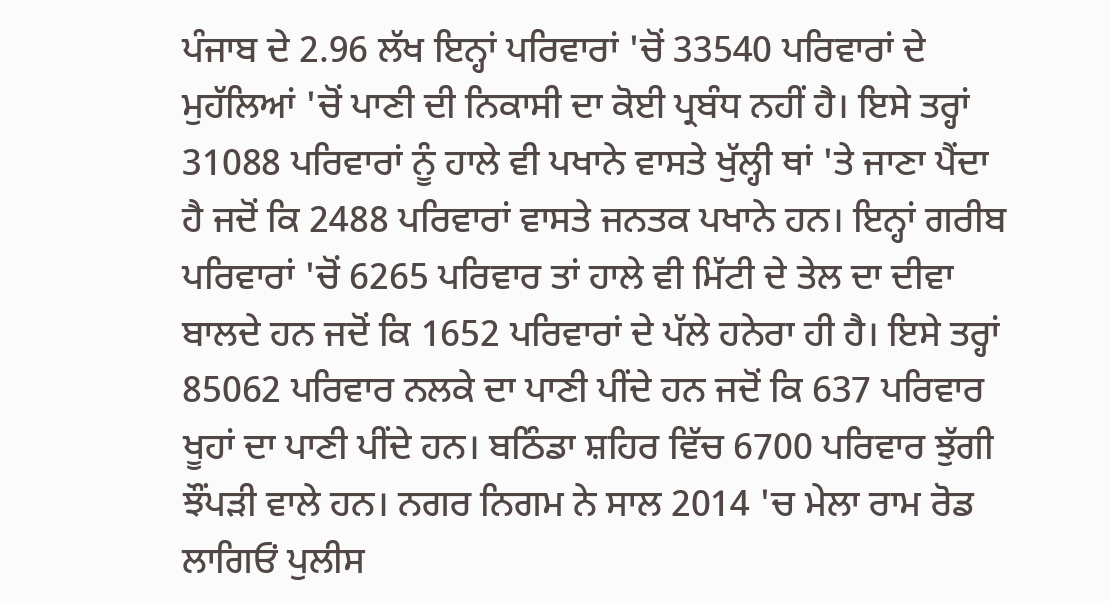ਪੰਜਾਬ ਦੇ 2.96 ਲੱਖ ਇਨ੍ਹਾਂ ਪਰਿਵਾਰਾਂ 'ਚੋਂ 33540 ਪਰਿਵਾਰਾਂ ਦੇ ਮੁਹੱਲਿਆਂ 'ਚੋਂ ਪਾਣੀ ਦੀ ਨਿਕਾਸੀ ਦਾ ਕੋਈ ਪ੍ਰਬੰਧ ਨਹੀਂ ਹੈ। ਇਸੇ ਤਰ੍ਹਾਂ 31088 ਪਰਿਵਾਰਾਂ ਨੂੰ ਹਾਲੇ ਵੀ ਪਖਾਨੇ ਵਾਸਤੇ ਖੁੱਲ੍ਹੀ ਥਾਂ 'ਤੇ ਜਾਣਾ ਪੈਂਦਾ ਹੈ ਜਦੋਂ ਕਿ 2488 ਪਰਿਵਾਰਾਂ ਵਾਸਤੇ ਜਨਤਕ ਪਖਾਨੇ ਹਨ। ਇਨ੍ਹਾਂ ਗਰੀਬ ਪਰਿਵਾਰਾਂ 'ਚੋਂ 6265 ਪਰਿਵਾਰ ਤਾਂ ਹਾਲੇ ਵੀ ਮਿੱਟੀ ਦੇ ਤੇਲ ਦਾ ਦੀਵਾ ਬਾਲਦੇ ਹਨ ਜਦੋਂ ਕਿ 1652 ਪਰਿਵਾਰਾਂ ਦੇ ਪੱਲੇ ਹਨੇਰਾ ਹੀ ਹੈ। ਇਸੇ ਤਰ੍ਹਾਂ 85062 ਪਰਿਵਾਰ ਨਲਕੇ ਦਾ ਪਾਣੀ ਪੀਂਦੇ ਹਨ ਜਦੋਂ ਕਿ 637 ਪਰਿਵਾਰ ਖੂਹਾਂ ਦਾ ਪਾਣੀ ਪੀਂਦੇ ਹਨ। ਬਠਿੰਡਾ ਸ਼ਹਿਰ ਵਿੱਚ 6700 ਪਰਿਵਾਰ ਝੁੱਗੀ ਝੌਂਪੜੀ ਵਾਲੇ ਹਨ। ਨਗਰ ਨਿਗਮ ਨੇ ਸਾਲ 2014 'ਚ ਮੇਲਾ ਰਾਮ ਰੋਡ ਲਾਗਿਓਂ ਪੁਲੀਸ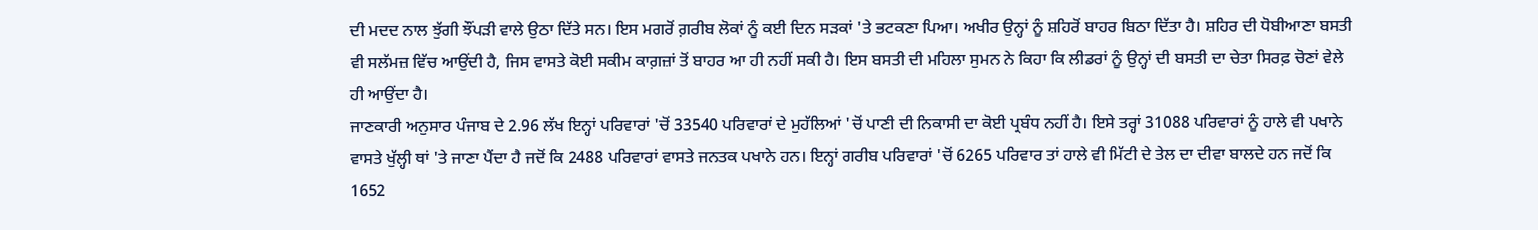ਦੀ ਮਦਦ ਨਾਲ ਝੁੱਗੀ ਝੌਂਪੜੀ ਵਾਲੇ ਉਠਾ ਦਿੱਤੇ ਸਨ। ਇਸ ਮਗਰੋਂ ਗ਼ਰੀਬ ਲੋਕਾਂ ਨੂੰ ਕਈ ਦਿਨ ਸੜਕਾਂ 'ਤੇ ਭਟਕਣਾ ਪਿਆ। ਅਖੀਰ ਉਨ੍ਹਾਂ ਨੂੰ ਸ਼ਹਿਰੋਂ ਬਾਹਰ ਬਿਠਾ ਦਿੱਤਾ ਹੈ। ਸ਼ਹਿਰ ਦੀ ਧੋਬੀਆਣਾ ਬਸਤੀ ਵੀ ਸਲੱਮਜ਼ ਵਿੱਚ ਆਉਂਦੀ ਹੈ, ਜਿਸ ਵਾਸਤੇ ਕੋਈ ਸਕੀਮ ਕਾਗ਼ਜ਼ਾਂ ਤੋਂ ਬਾਹਰ ਆ ਹੀ ਨਹੀਂ ਸਕੀ ਹੈ। ਇਸ ਬਸਤੀ ਦੀ ਮਹਿਲਾ ਸੁਮਨ ਨੇ ਕਿਹਾ ਕਿ ਲੀਡਰਾਂ ਨੂੰ ਉਨ੍ਹਾਂ ਦੀ ਬਸਤੀ ਦਾ ਚੇਤਾ ਸਿਰਫ਼ ਚੋਣਾਂ ਵੇਲੇ ਹੀ ਆਉਂਦਾ ਹੈ।
ਜਾਣਕਾਰੀ ਅਨੁਸਾਰ ਪੰਜਾਬ ਦੇ 2.96 ਲੱਖ ਇਨ੍ਹਾਂ ਪਰਿਵਾਰਾਂ 'ਚੋਂ 33540 ਪਰਿਵਾਰਾਂ ਦੇ ਮੁਹੱਲਿਆਂ 'ਚੋਂ ਪਾਣੀ ਦੀ ਨਿਕਾਸੀ ਦਾ ਕੋਈ ਪ੍ਰਬੰਧ ਨਹੀਂ ਹੈ। ਇਸੇ ਤਰ੍ਹਾਂ 31088 ਪਰਿਵਾਰਾਂ ਨੂੰ ਹਾਲੇ ਵੀ ਪਖਾਨੇ ਵਾਸਤੇ ਖੁੱਲ੍ਹੀ ਥਾਂ 'ਤੇ ਜਾਣਾ ਪੈਂਦਾ ਹੈ ਜਦੋਂ ਕਿ 2488 ਪਰਿਵਾਰਾਂ ਵਾਸਤੇ ਜਨਤਕ ਪਖਾਨੇ ਹਨ। ਇਨ੍ਹਾਂ ਗਰੀਬ ਪਰਿਵਾਰਾਂ 'ਚੋਂ 6265 ਪਰਿਵਾਰ ਤਾਂ ਹਾਲੇ ਵੀ ਮਿੱਟੀ ਦੇ ਤੇਲ ਦਾ ਦੀਵਾ ਬਾਲਦੇ ਹਨ ਜਦੋਂ ਕਿ 1652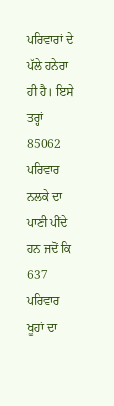ਪਰਿਵਾਰਾਂ ਦੇ ਪੱਲੇ ਹਨੇਰਾ ਹੀ ਹੈ। ਇਸੇ ਤਰ੍ਹਾਂ 85062 ਪਰਿਵਾਰ ਨਲਕੇ ਦਾ ਪਾਣੀ ਪੀਂਦੇ ਹਨ ਜਦੋਂ ਕਿ 637 ਪਰਿਵਾਰ ਖੂਹਾਂ ਦਾ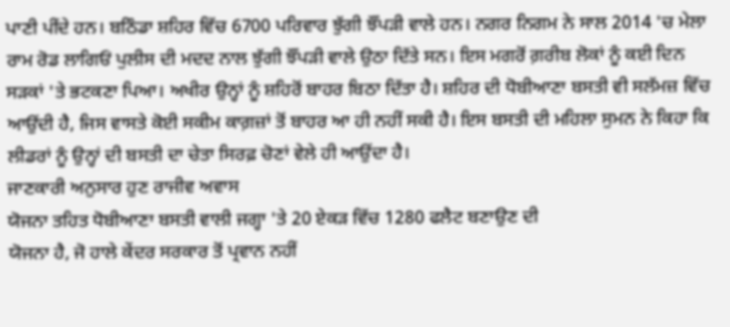ਪਾਣੀ ਪੀਂਦੇ ਹਨ। ਬਠਿੰਡਾ ਸ਼ਹਿਰ ਵਿੱਚ 6700 ਪਰਿਵਾਰ ਝੁੱਗੀ ਝੌਂਪੜੀ ਵਾਲੇ ਹਨ। ਨਗਰ ਨਿਗਮ ਨੇ ਸਾਲ 2014 'ਚ ਮੇਲਾ ਰਾਮ ਰੋਡ ਲਾਗਿਓਂ ਪੁਲੀਸ ਦੀ ਮਦਦ ਨਾਲ ਝੁੱਗੀ ਝੌਂਪੜੀ ਵਾਲੇ ਉਠਾ ਦਿੱਤੇ ਸਨ। ਇਸ ਮਗਰੋਂ ਗ਼ਰੀਬ ਲੋਕਾਂ ਨੂੰ ਕਈ ਦਿਨ ਸੜਕਾਂ 'ਤੇ ਭਟਕਣਾ ਪਿਆ। ਅਖੀਰ ਉਨ੍ਹਾਂ ਨੂੰ ਸ਼ਹਿਰੋਂ ਬਾਹਰ ਬਿਠਾ ਦਿੱਤਾ ਹੈ। ਸ਼ਹਿਰ ਦੀ ਧੋਬੀਆਣਾ ਬਸਤੀ ਵੀ ਸਲੱਮਜ਼ ਵਿੱਚ ਆਉਂਦੀ ਹੈ, ਜਿਸ ਵਾਸਤੇ ਕੋਈ ਸਕੀਮ ਕਾਗ਼ਜ਼ਾਂ ਤੋਂ ਬਾਹਰ ਆ ਹੀ ਨਹੀਂ ਸਕੀ ਹੈ। ਇਸ ਬਸਤੀ ਦੀ ਮਹਿਲਾ ਸੁਮਨ ਨੇ ਕਿਹਾ ਕਿ ਲੀਡਰਾਂ ਨੂੰ ਉਨ੍ਹਾਂ ਦੀ ਬਸਤੀ ਦਾ ਚੇਤਾ ਸਿਰਫ਼ ਚੋਣਾਂ ਵੇਲੇ ਹੀ ਆਉਂਦਾ ਹੈ।
ਜਾਣਕਾਰੀ ਅਨੁਸਾਰ ਹੁਣ ਰਾਜੀਵ ਅਵਾਸ
ਯੋਜਨਾ ਤਹਿਤ ਧੋਬੀਆਣਾ ਬਸਤੀ ਵਾਲੀ ਜਗ੍ਹਾ 'ਤੇ 20 ਏਕੜ ਵਿੱਚ 1280 ਫਲੈਟ ਬਣਾਉਣ ਦੀ
ਯੋਜਨਾ ਹੈ, ਜੋ ਹਾਲੇ ਕੇਂਦਰ ਸਰਕਾਰ ਤੋਂ ਪ੍ਰਵਾਨ ਨਹੀਂ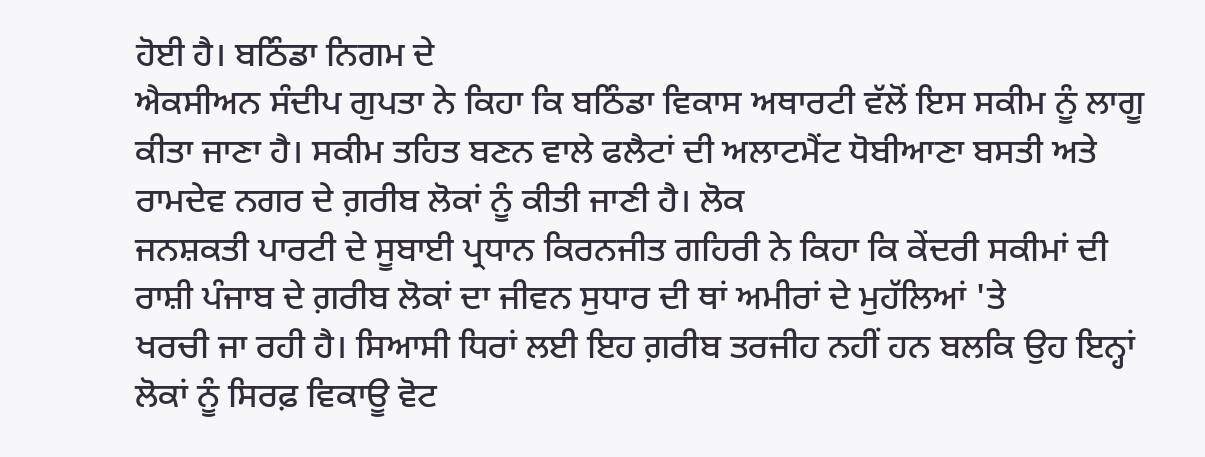ਹੋਈ ਹੈ। ਬਠਿੰਡਾ ਨਿਗਮ ਦੇ
ਐਕਸੀਅਨ ਸੰਦੀਪ ਗੁਪਤਾ ਨੇ ਕਿਹਾ ਕਿ ਬਠਿੰਡਾ ਵਿਕਾਸ ਅਥਾਰਟੀ ਵੱਲੋਂ ਇਸ ਸਕੀਮ ਨੂੰ ਲਾਗੂ
ਕੀਤਾ ਜਾਣਾ ਹੈ। ਸਕੀਮ ਤਹਿਤ ਬਣਨ ਵਾਲੇ ਫਲੈਟਾਂ ਦੀ ਅਲਾਟਮੈਂਟ ਧੋਬੀਆਣਾ ਬਸਤੀ ਅਤੇ
ਰਾਮਦੇਵ ਨਗਰ ਦੇ ਗ਼ਰੀਬ ਲੋਕਾਂ ਨੂੰ ਕੀਤੀ ਜਾਣੀ ਹੈ। ਲੋਕ
ਜਨਸ਼ਕਤੀ ਪਾਰਟੀ ਦੇ ਸੂਬਾਈ ਪ੍ਰਧਾਨ ਕਿਰਨਜੀਤ ਗਹਿਰੀ ਨੇ ਕਿਹਾ ਕਿ ਕੇਂਦਰੀ ਸਕੀਮਾਂ ਦੀ
ਰਾਸ਼ੀ ਪੰਜਾਬ ਦੇ ਗ਼ਰੀਬ ਲੋਕਾਂ ਦਾ ਜੀਵਨ ਸੁਧਾਰ ਦੀ ਥਾਂ ਅਮੀਰਾਂ ਦੇ ਮੁਹੱਲਿਆਂ 'ਤੇ
ਖਰਚੀ ਜਾ ਰਹੀ ਹੈ। ਸਿਆਸੀ ਧਿਰਾਂ ਲਈ ਇਹ ਗ਼ਰੀਬ ਤਰਜੀਹ ਨਹੀਂ ਹਨ ਬਲਕਿ ਉਹ ਇਨ੍ਹਾਂ
ਲੋਕਾਂ ਨੂੰ ਸਿਰਫ਼ ਵਿਕਾਊ ਵੋਟ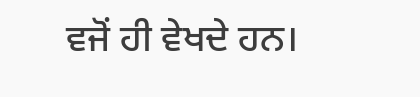ਵਜੋਂ ਹੀ ਵੇਖਦੇ ਹਨ।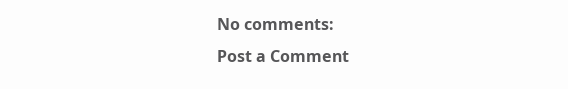No comments:
Post a Comment